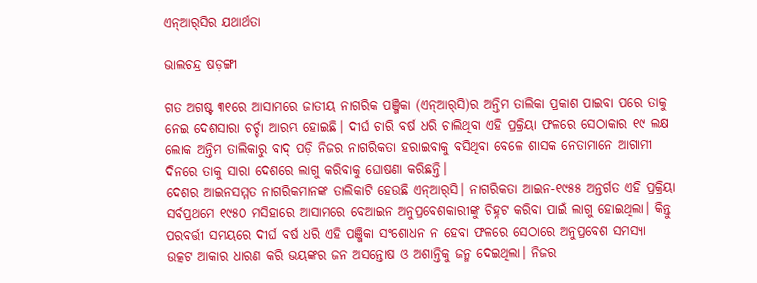ଏନ୍‌ଆର୍‌ସିର ଯଥାର୍ଥତା

ଭାଲଚନ୍ଦ୍ର ଷଡ଼ଙ୍ଗୀ

ଗତ ଅଗଷ୍ଟ ୩୧ରେ ଆସାମରେ ଜାତୀୟ ନାଗରିକ ପଞ୍ଜିକା (ଏନ୍‌ଆର୍‌ସି)ର ଅନ୍ତିମ ତାଲିକା ପ୍ରକାଶ ପାଇବା ପରେ ତାକୁ ନେଇ ଦେଶସାରା ଚର୍ଚ୍ଚା ଆରମ୍ଭ ହୋଇଛି। ଦୀର୍ଘ ଚାରି ବର୍ଷ ଧରି ଚାଲିଥିବା ଏହି ପ୍ରକ୍ରିୟା ଫଳରେ ସେଠାକାର ୧୯ ଲକ୍ଷ ଲୋକ ଅନ୍ତିମ ତାଲିକାରୁ ବାଦ୍‌ ପଡ଼ି ନିଜର ନାଗରିକତା ହରାଇବାକୁ ବସିଥିବା ବେଳେ ଶାସକ ନେତାମାନେ ଆଗାମୀ ଦିନରେ ତାକୁ ସାରା ଦେଶରେ ଲାଗୁ କରିବାକୁ ଘୋଷଣା କରିଛନ୍ତି।
ଦେଶର ଆଇନସମ୍ମତ ନାଗରିକମାନଙ୍କ ତାଲିକାଟି ହେଉଛି ଏନ୍‌ଆର୍‌ସି। ନାଗରିକତା ଆଇନ-୧୯୫୫ ଅନ୍ତର୍ଗତ ଏହି ପ୍ରକ୍ରିୟା ସର୍ବପ୍ରଥମେ ୧୯୫୦ ମସିହାରେ ଆସାମରେ ବେଆଇନ ଅନୁପ୍ରବେଶକାରୀଙ୍କୁ ଚିହ୍ନଟ କରିବା ପାଇଁ ଲାଗୁ ହୋଇଥିଲା। କିନ୍ତୁ ପରବର୍ତ୍ତୀ ସମୟରେ ଦୀର୍ଘ ବର୍ଷ ଧରି ଏହି ପଞ୍ଜିକା ସଂଶୋଧନ ନ ହେବା ଫଳରେ ସେଠାରେ ଅନୁପ୍ରବେଶ ସମସ୍ୟା ଉତ୍କଟ ଆକାର ଧାରଣ କରି ଭୟଙ୍କର ଜନ ଅସନ୍ତୋଷ ଓ ଅଶାନ୍ତିକୁ ଜନ୍ମ ଦେଇଥିଲା। ନିଜର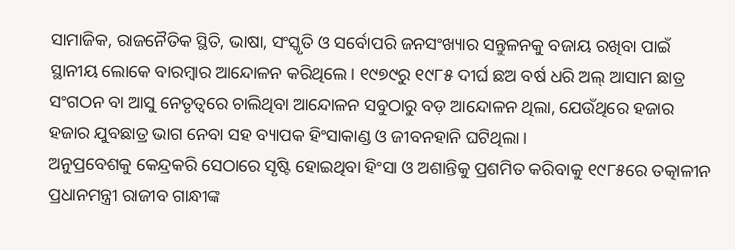ସାମାଜିକ, ରାଜନୈତିକ ସ୍ଥିତି, ଭାଷା, ସଂସ୍କୃତି ଓ ସର୍ବୋପରି ଜନସଂଖ୍ୟାର ସନ୍ତୁଳନକୁ ବଜାୟ ରଖିବା ପାଇଁ ସ୍ଥାନୀୟ ଲୋକେ ବାରମ୍ବାର ଆନ୍ଦୋଳନ କରିଥିଲେ। ୧୯୭୯ରୁ ୧୯୮୫ ଦୀର୍ଘ ଛଅ ବର୍ଷ ଧରି ଅଲ୍‌ ଆସାମ ଛାତ୍ର ସଂଗଠନ ବା ଆସୁ ନେତୃତ୍ୱରେ ଚାଲିଥିବା ଆନ୍ଦୋଳନ ସବୁଠାରୁ ବଡ଼ ଆନ୍ଦୋଳନ ଥିଲା, ଯେଉଁଥିରେ ହଜାର ହଜାର ଯୁବଛାତ୍ର ଭାଗ ନେବା ସହ ବ୍ୟାପକ ହିଂସାକାଣ୍ଡ ଓ ଜୀବନହାନି ଘଟିଥିଲା।
ଅନୁପ୍ରବେଶକୁ କେନ୍ଦ୍ରକରି ସେଠାରେ ସୃଷ୍ଟି ହୋଇଥିବା ହିଂସା ଓ ଅଶାନ୍ତିକୁ ପ୍ରଶମିତ କରିବାକୁ ୧୯୮୫ରେ ତତ୍କାଳୀନ ପ୍ରଧାନମନ୍ତ୍ରୀ ରାଜୀବ ଗାନ୍ଧୀଙ୍କ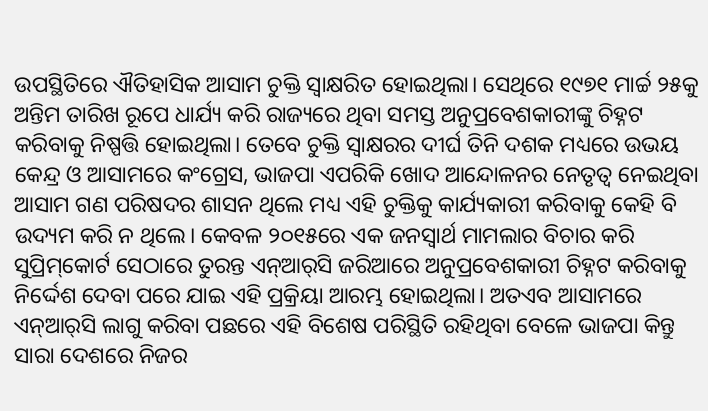ଉପସ୍ଥିତିରେ ଐତିହାସିକ ଆସାମ ଚୁକ୍ତି ସ୍ବାକ୍ଷରିତ ହୋଇଥିଲା। ସେଥିରେ ୧୯୭୧ ମାର୍ଚ୍ଚ ୨୫କୁ ଅନ୍ତିମ ତାରିଖ ରୂପେ ଧାର୍ଯ୍ୟ କରି ରାଜ୍ୟରେ ଥିବା ସମସ୍ତ ଅନୁପ୍ରବେଶକାରୀଙ୍କୁ ଚିହ୍ନଟ କରିବାକୁ ନିଷ୍ପତ୍ତି ହୋଇଥିଲା। ତେବେ ଚୁକ୍ତି ସ୍ବାକ୍ଷରର ଦୀର୍ଘ ତିନି ଦଶକ ମଧ୍ୟରେ ଉଭୟ କେନ୍ଦ୍ର ଓ ଆସାମରେ କଂଗ୍ରେସ, ଭାଜପା ଏପରିକି ଖୋଦ ଆନ୍ଦୋଳନର ନେତୃତ୍ୱ ନେଇଥିବା ଆସାମ ଗଣ ପରିଷଦର ଶାସନ ଥିଲେ ମଧ୍ୟ ଏହି ଚୁକ୍ତିକୁ କାର୍ଯ୍ୟକାରୀ କରିବାକୁ କେହି ବି ଉଦ୍ୟମ କରି ନ ଥିଲେ। କେବଳ ୨୦୧୫ରେ ଏକ ଜନସ୍ବାର୍ଥ ମାମଲାର ବିଚାର କରି ସୁପ୍ରିମ୍‌କୋର୍ଟ ସେଠାରେ ତୁରନ୍ତ ଏନ୍‌ଆର୍‌ସି ଜରିଆରେ ଅନୁପ୍ରବେଶକାରୀ ଚିହ୍ନଟ କରିବାକୁ ନିର୍ଦ୍ଦେଶ ଦେବା ପରେ ଯାଇ ଏହି ପ୍ରକ୍ରିୟା ଆରମ୍ଭ ହୋଇଥିଲା। ଅତଏବ ଆସାମରେ ଏନ୍‌ଆର୍‌ସି ଲାଗୁ କରିବା ପଛରେ ଏହି ବିଶେଷ ପରିସ୍ଥିତି ରହିଥିବା ବେଳେ ଭାଜପା କିନ୍ତୁ ସାରା ଦେଶରେ ନିଜର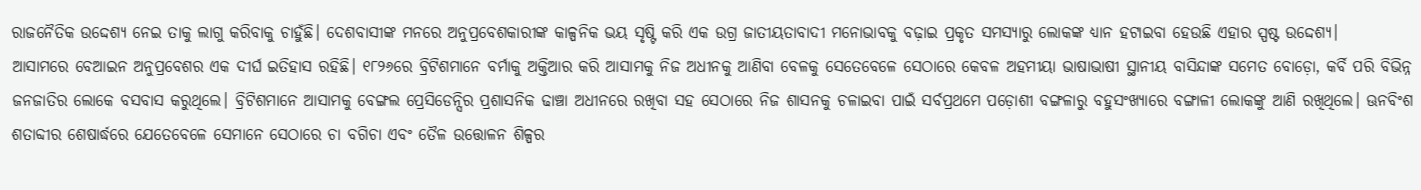ରାଜନୈତିକ ଉଦ୍ଦେଶ୍ୟ ନେଇ ତାକୁ ଲାଗୁ କରିବାକୁ ଚାହୁଁଛି। ଦେଶବାସୀଙ୍କ ମନରେ ଅନୁପ୍ରବେଶକାରୀଙ୍କ କାଳ୍ପନିକ ଭୟ ସୃଷ୍ଟି କରି ଏକ ଉଗ୍ର ଜାତୀୟତାବାଦୀ ମନୋଭାବକୁ ବଢ଼ାଇ ପ୍ରକୃତ ସମସ୍ୟାରୁ ଲୋକଙ୍କ ଧ୍ୟାନ ହଟାଇବା ହେଉଛି ଏହାର ସ୍ପଷ୍ଟ ଉଦ୍ଦେଶ୍ୟ।
ଆସାମରେ ବେଆଇନ ଅନୁପ୍ରବେଶର ଏକ ଦୀର୍ଘ ଇତିହାସ ରହିଛି। ୧୮୨୬ରେ ବ୍ରିଟିଶମାନେ ବର୍ମାକୁ ଅକ୍ତିଆର କରି ଆସାମକୁ ନିଜ ଅଧୀନକୁ ଆଣିବା ବେଳକୁ ସେତେବେଳେ ସେଠାରେ କେବଳ ଅହମୀୟା ଭାଷାଭାଷୀ ସ୍ଥାନୀୟ ବାସିନ୍ଦାଙ୍କ ସମେତ ବୋଡ଼ୋ, କର୍ବି ପରି ବିଭିନ୍ନ ଜନଜାତିର ଲୋକେ ବସବାସ କରୁଥିଲେ। ବ୍ରିଟିଶମାନେ ଆସାମକୁ ବେଙ୍ଗଲ ପ୍ରେସିଡେନ୍ସିର ପ୍ରଶାସନିକ ଢାଞ୍ଚା ଅଧୀନରେ ରଖିବା ସହ ସେଠାରେ ନିଜ ଶାସନକୁ ଚଳାଇବା ପାଇଁ ସର୍ବପ୍ରଥମେ ପଡ଼ୋଶୀ ବଙ୍ଗଳାରୁ ବହୁସଂଖ୍ୟାରେ ବଙ୍ଗାଳୀ ଲୋକଙ୍କୁ ଆଣି ରଖିଥିଲେ। ଊନବିଂଶ ଶତାବ୍ଦୀର ଶେଷାର୍ଦ୍ଧରେ ଯେତେବେଳେ ସେମାନେ ସେଠାରେ ଚା ବଗିଚା ଏବଂ ତୈଳ ଉତ୍ତୋଳନ ଶିଳ୍ପର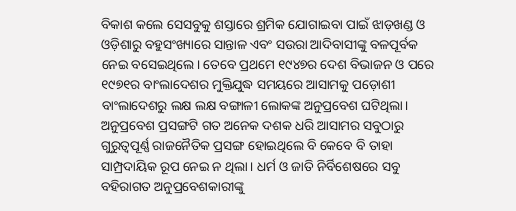ବିକାଶ କଲେ ସେସବୁକୁ ଶସ୍ତାରେ ଶ୍ରମିକ ଯୋଗାଇବା ପାଇଁ ଝାଡ଼ଖଣ୍ଡ ଓ ଓଡ଼ିଶାରୁ ବହୁସଂଖ୍ୟାରେ ସାନ୍ତାଳ ଏବଂ ସଉରା ଆଦିବାସୀଙ୍କୁ ବଳପୂର୍ବକ ନେଇ ବସେଇଥିଲେ। ତେବେ ପ୍ରଥମେ ୧୯୪୭ର ଦେଶ ବିଭାଜନ ଓ ପରେ ୧୯୭୧ର ବାଂଲାଦେଶର ମୁକ୍ତିଯୁଦ୍ଧ ସମୟରେ ଆସାମକୁ ପଡ଼ୋଶୀ ବାଂଲାଦେଶରୁ ଲକ୍ଷ ଲକ୍ଷ ବଙ୍ଗାଳୀ ଲୋକଙ୍କ ଅନୁପ୍ରବେଶ ଘଟିଥିଲା।
ଅନୁପ୍ରବେଶ ପ୍ରସଙ୍ଗଟି ଗତ ଅନେକ ଦଶକ ଧରି ଆସାମର ସବୁଠାରୁ ଗୁରୁତ୍ୱପୂର୍ଣ୍ଣ ରାଜନୈତିକ ପ୍ରସଙ୍ଗ ହୋଇଥିଲେ ବି କେବେ ବି ତାହା ସାମ୍ପ୍ରଦାୟିକ ରୂପ ନେଇ ନ ଥିଲା। ଧର୍ମ ଓ ଜାତି ନିର୍ବିଶେଷରେ ସବୁ ବହିରାଗତ ଅନୁପ୍ରବେଶକାରୀଙ୍କୁ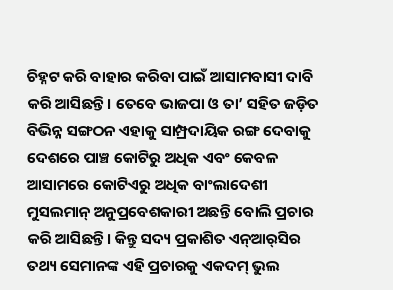ଚିହ୍ନଟ କରି ବାହାର କରିବା ପାଇଁ ଆସାମବାସୀ ଦାବି କରି ଆସିଛନ୍ତି। ତେବେ ଭାଜପା ଓ ତା’ ସହିତ ଜଡ଼ିତ ବିଭିନ୍ନ ସଙ୍ଗଠନ ଏହାକୁ ସାମ୍ପ୍ରଦାୟିକ ରଙ୍ଗ ଦେବାକୁ ଦେଶରେ ପାଞ୍ଚ କୋଟିରୁ ଅଧିକ ଏବଂ କେବଳ ଆସାମରେ କୋଟିଏରୁ ଅଧିକ ବାଂଲାଦେଶୀ ମୁସଲମାନ୍‌ ଅନୁପ୍ରବେଶକାରୀ ଅଛନ୍ତି ବୋଲି ପ୍ରଚାର କରି ଆସିଛନ୍ତି। କିନ୍ତୁ ସଦ୍ୟ ପ୍ରକାଶିତ ଏନ୍‌ଆର୍‌ସିର ତଥ୍ୟ ସେମାନଙ୍କ ଏହି ପ୍ରଚାରକୁ ଏକଦମ୍‌ ଭୁଲ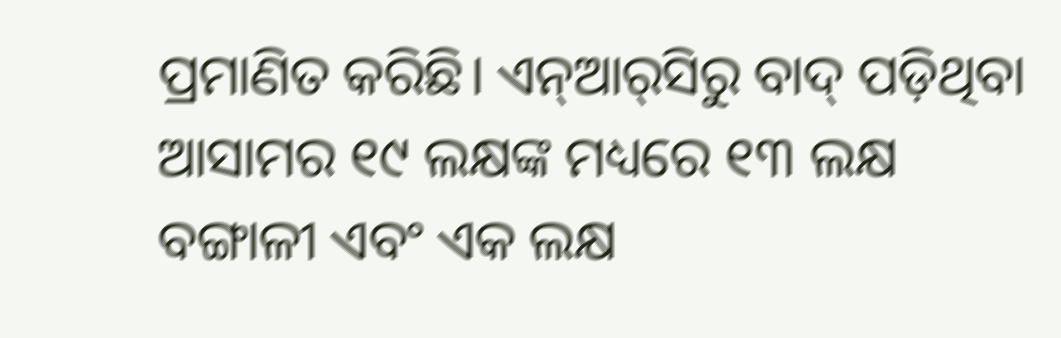ପ୍ରମାଣିତ କରିଛି। ଏନ୍‌ଆର୍‌ସିରୁ ବାଦ୍‌ ପଡ଼ିଥିବା ଆସାମର ୧୯ ଲକ୍ଷଙ୍କ ମଧ୍ୟରେ ୧୩ ଲକ୍ଷ ବଙ୍ଗାଳୀ ଏବଂ ଏକ ଲକ୍ଷ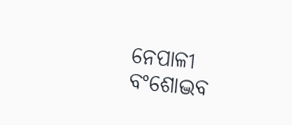ନେପାଳୀ ବଂଶୋଦ୍ଭବ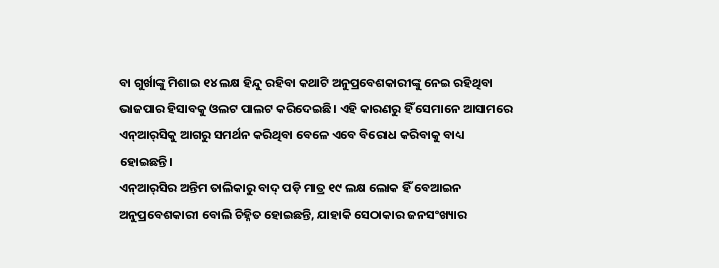ବା ଗୁର୍ଖାଙ୍କୁ ମିଶାଇ ୧୪ ଲକ୍ଷ ହିନ୍ଦୁ ରହିବା କଥାଟି ଅନୁପ୍ରବେଶକାରୀଙ୍କୁ ନେଇ ରହିଥିବା ଭାଜପାର ହିସାବକୁ ଓଲଟ ପାଲଟ କରିଦେଇଛି। ଏହି କାରଣରୁ ହିଁ ସେମାନେ ଆସାମରେ ଏନ୍‌ଆର୍‌ସିକୁ ଆଗରୁ ସମର୍ଥନ କରିଥିବା ବେଳେ ଏବେ ବିରୋଧ କରିବାକୁ ବାଧ୍ୟ ହୋଇଛନ୍ତି।
ଏନ୍‌ଆର୍‌ସିର ଅନ୍ତିମ ତାଲିକାରୁ ବାଦ୍‌ ପଡ଼ି ମାତ୍ର ୧୯ ଲକ୍ଷ ଲୋକ ହିଁ ବେଆଇନ ଅନୁପ୍ରବେଶକାରୀ ବୋଲି ଚିହ୍ନିତ ହୋଇଛନ୍ତି, ଯାହାକି ସେଠାକାର ଜନସଂଖ୍ୟାର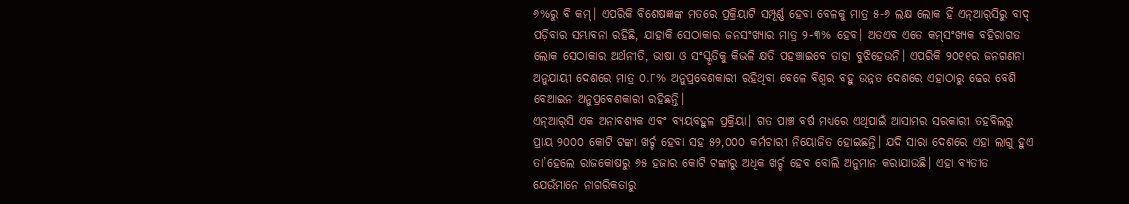୬%ରୁ ବି କମ୍‌। ଏପରିକି ବିଶେଷଜ୍ଞଙ୍କ ମତରେ ପ୍ରକ୍ରିୟାଟି ସମ୍ପୂର୍ଣ୍ଣ ହେବା ବେଳକୁ ମାତ୍ର ୫-୬ ଲକ୍ଷ ଲୋକ ହିଁ ଏନ୍‌ଆର୍‌ସିରୁ ବାଦ୍‌ ପଡ଼ିବାର ସମ୍ଭାବନା ରହିଛି, ଯାହାକି ସେଠାକାର ଜନସଂଖ୍ୟାର ମାତ୍ର ୨-୩% ହେବ। ଅତଏବ ଏତେ କମ୍‌ସଂଖ୍ୟକ ବହିରାଗତ ଲୋକ ସେଠାକାର ଅର୍ଥନୀତି, ଭାଷା ଓ ସଂସ୍କୃତିକୁ କିଭଳି କ୍ଷତି ପହଞ୍ଚାଇବେ ତାହା ବୁଝିହେଉନି। ଏପରିକି ୨୦୧୧ର ଜନଗଣନା ଅନୁଯାୟୀ ଦେଶରେ ମାତ୍ର ୦.୮% ଅନୁପ୍ରବେଶକାରୀ ରହିଥିବା ବେଳେ ବିଶ୍ୱର ବହୁ ଉନ୍ନତ ଦେଶରେ ଏହାଠାରୁ ଢେର ବେଶି ବେଆଇନ ଅନୁପ୍ରବେଶକାରୀ ରହିଛନ୍ତି।
ଏନ୍‌ଆର୍‌ସି ଏକ ଅନାବଶ୍ୟକ ଏବଂ ବ୍ୟୟବହୁଳ ପ୍ରକ୍ରିୟା। ଗତ ପାଞ୍ଚ ବର୍ଷ ମଧ୍ୟରେ ଏଥିପାଇଁ ଆସାମର ସରକାରୀ ତହବିଲରୁ ପ୍ରାୟ ୨୦୦୦ କୋଟି ଟଙ୍କା ଖର୍ଚ୍ଚ ହେବା ସହ ୫୨,୦୦୦ କର୍ମଚାରୀ ନିୟୋଜିତ ହୋଇଛନ୍ତି। ଯଦି ସାରା ଦେଶରେ ଏହା ଲାଗୁ ହୁଏ ତା’ହେଲେ ରାଜକୋଷରୁ ୬୫ ହଜାର କୋଟି ଟଙ୍କାରୁ ଅଧିକ ଖର୍ଚ୍ଚ ହେବ ବୋଲି ଅନୁମାନ କରାଯାଉଛି। ଏହା ବ୍ୟତୀତ ଯେଉଁମାନେ ନାଗରିକତାରୁ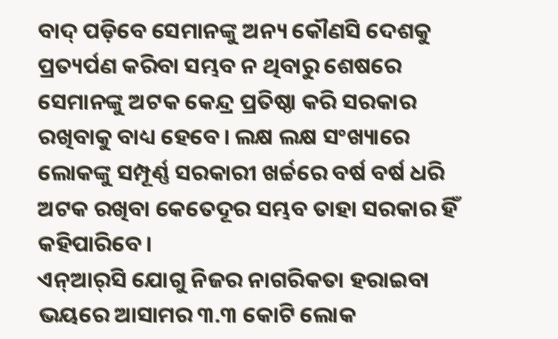ବାଦ୍‌ ପଡ଼ିବେ ସେମାନଙ୍କୁ ଅନ୍ୟ କୌଣସି ଦେଶକୁ ପ୍ରତ୍ୟର୍ପଣ କରିବା ସମ୍ଭବ ନ ଥିବାରୁ ଶେଷରେ ସେମାନଙ୍କୁ ଅଟକ କେନ୍ଦ୍ର ପ୍ରତିଷ୍ଠା କରି ସରକାର ରଖିବାକୁ ବାଧ୍ୟ ହେବେ। ଲକ୍ଷ ଲକ୍ଷ ସଂଖ୍ୟାରେ ଲୋକଙ୍କୁ ସମ୍ପୂର୍ଣ୍ଣ ସରକାରୀ ଖର୍ଚ୍ଚରେ ବର୍ଷ ବର୍ଷ ଧରି ଅଟକ ରଖିବା କେତେଦୂର ସମ୍ଭବ ତାହା ସରକାର ହିଁ କହିପାରିବେ।
ଏନ୍‌ଆର୍‌ସି ଯୋଗୁ ନିଜର ନାଗରିକତା ହରାଇବା ଭୟରେ ଆସାମର ୩.୩ କୋଟି ଲୋକ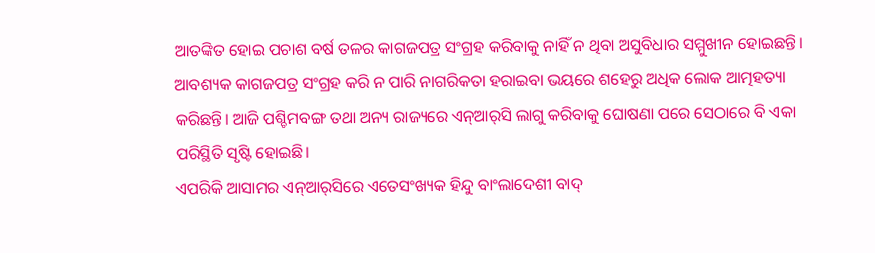ଆତଙ୍କିତ ହୋଇ ପଚାଶ ବର୍ଷ ତଳର କାଗଜପତ୍ର ସଂଗ୍ରହ କରିବାକୁ ନାହିଁ ନ ଥିବା ଅସୁବିଧାର ସମ୍ମୁଖୀନ ହୋଇଛନ୍ତି। ଆବଶ୍ୟକ କାଗଜପତ୍ର ସଂଗ୍ରହ କରି ନ ପାରି ନାଗରିକତା ହରାଇବା ଭୟରେ ଶହେରୁ ଅଧିକ ଲୋକ ଆତ୍ମହତ୍ୟା କରିଛନ୍ତି। ଆଜି ପଶ୍ଚିମବଙ୍ଗ ତଥା ଅନ୍ୟ ରାଜ୍ୟରେ ଏନ୍‌ଆର୍‌ସି ଲାଗୁ କରିବାକୁ ଘୋଷଣା ପରେ ସେଠାରେ ବି ଏକା ପରିସ୍ଥିତି ସୃଷ୍ଟି ହୋଇଛି।
ଏପରିକି ଆସାମର ଏନ୍‌ଆର୍‌ସିରେ ଏତେସଂଖ୍ୟକ ହିନ୍ଦୁ ବାଂଲାଦେଶୀ ବାଦ୍‌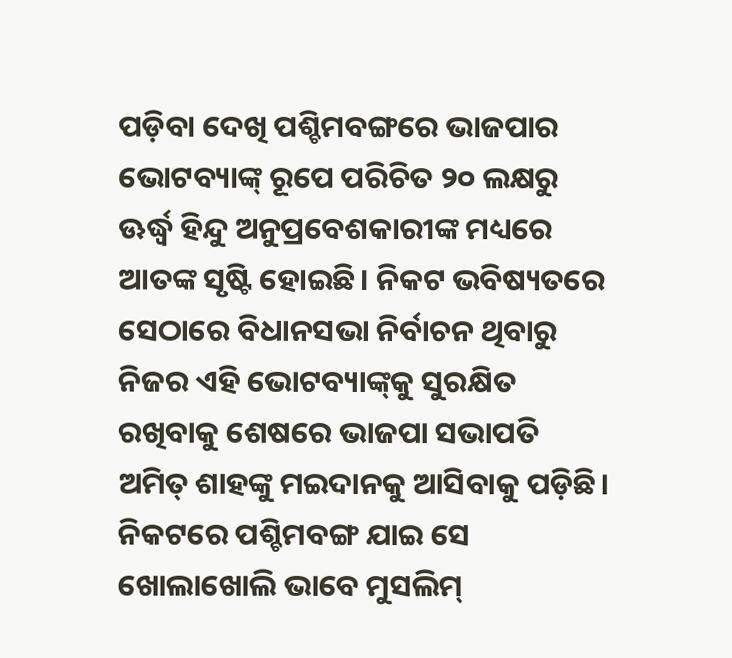ପଡ଼ିବା ଦେଖି ପଶ୍ଚିମବଙ୍ଗରେ ଭାଜପାର ଭୋଟବ୍ୟାଙ୍କ୍‌ ରୂପେ ପରିଚିତ ୨୦ ଲକ୍ଷରୁ ଊର୍ଦ୍ଧ୍ୱ ହିନ୍ଦୁ ଅନୁପ୍ରବେଶକାରୀଙ୍କ ମଧ୍ୟରେ ଆତଙ୍କ ସୃଷ୍ଟି ହୋଇଛି। ନିକଟ ଭବିଷ୍ୟତରେ ସେଠାରେ ବିଧାନସଭା ନିର୍ବାଚନ ଥିବାରୁ ନିଜର ଏହି ଭୋଟବ୍ୟାଙ୍କ୍‌କୁ ସୁରକ୍ଷିତ ରଖିବାକୁ ଶେଷରେ ଭାଜପା ସଭାପତି ଅମିତ୍‌ ଶାହଙ୍କୁ ମଇଦାନକୁ ଆସିବାକୁ ପଡ଼ିଛି। ନିକଟରେ ପଶ୍ଚିମବଙ୍ଗ ଯାଇ ସେ ଖୋଲାଖୋଲି ଭାବେ ମୁସଲିମ୍‌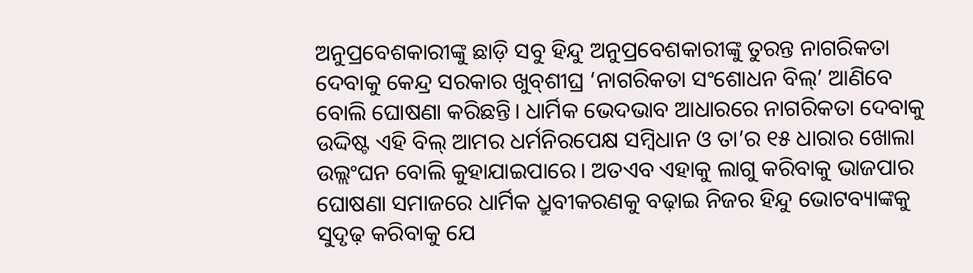ଅନୁପ୍ରବେଶକାରୀଙ୍କୁ ଛାଡ଼ି ସବୁ ହିନ୍ଦୁ ଅନୁପ୍ରବେଶକାରୀଙ୍କୁ ତୁରନ୍ତ ନାଗରିକତା ଦେବାକୁ କେନ୍ଦ୍ର ସରକାର ଖୁବ୍‌ଶୀଘ୍ର ‘ନାଗରିକତା ସଂଶୋଧନ ବିଲ୍‌’ ଆଣିବେ ବୋଲି ଘୋଷଣା କରିଛନ୍ତି। ଧାର୍ମିକ ଭେଦଭାବ ଆଧାରରେ ନାଗରିକତା ଦେବାକୁ ଉଦ୍ଦିଷ୍ଟ ଏହି ବିଲ୍‌ ଆମର ଧର୍ମନିରପେକ୍ଷ ସମ୍ବିଧାନ ଓ ତା’ର ୧୫ ଧାରାର ଖୋଲା ଉଲ୍ଲଂଘନ ବୋଲି କୁହାଯାଇପାରେ। ଅତଏବ ଏହାକୁ ଲାଗୁ କରିବାକୁ ଭାଜପାର ଘୋଷଣା ସମାଜରେ ଧାର୍ମିକ ଧ୍ରୁବୀକରଣକୁ ବଢ଼ାଇ ନିଜର ହିନ୍ଦୁ ଭୋଟବ୍ୟାଙ୍କକୁ ସୁଦୃଢ଼ କରିବାକୁ ଯେ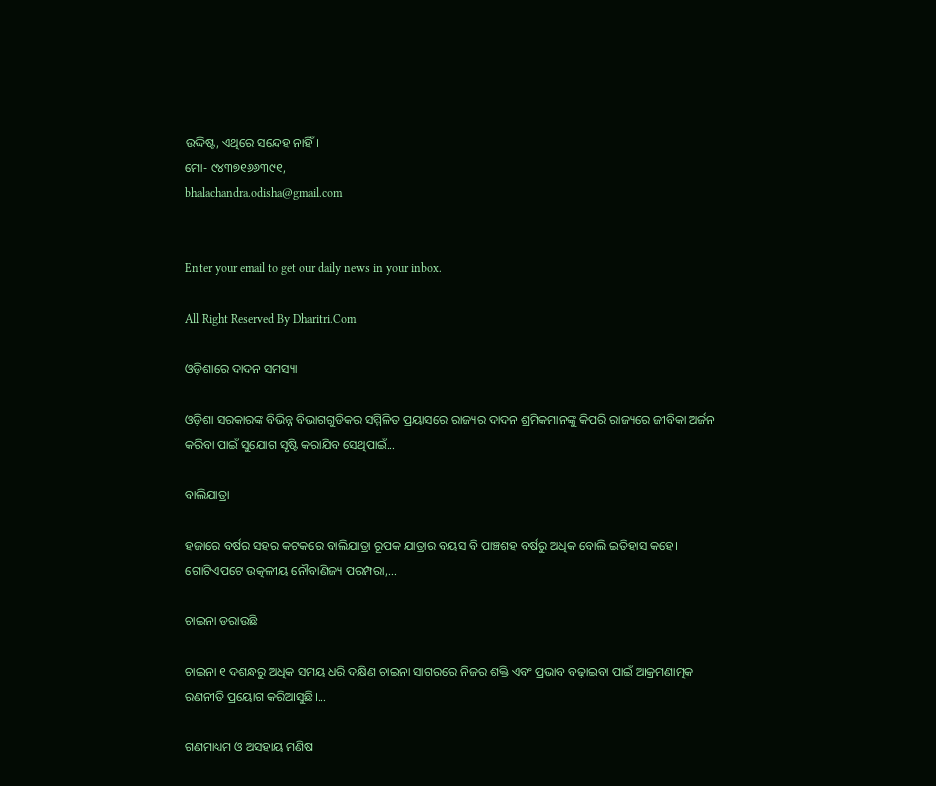ଉଦ୍ଦିଷ୍ଟ, ଏଥିରେ ସନ୍ଦେହ ନାହିଁ।
ମୋ- ୯୪୩୭୧୬୬୩୯୧,
bhalachandra.odisha@gmail.com


Enter your email to get our daily news in your inbox.

All Right Reserved By Dharitri.Com

ଓଡ଼ିଶାରେ ଦାଦନ ସମସ୍ୟା

ଓଡ଼ିଶା ସରକାରଙ୍କ ବିଭିନ୍ନ ବିଭାଗଗୁଡିକର ସମ୍ମିଳିତ ପ୍ରୟାସରେ ରାଜ୍ୟର ଦାଦନ ଶ୍ରମିକମାନଙ୍କୁ କିପରି ରାଜ୍ୟରେ ଜୀବିକା ଅର୍ଜନ କରିବା ପାଇଁ ସୁଯୋଗ ସୃଷ୍ଟି କରାଯିବ ସେଥିପାଇଁ...

ବାଲିଯାତ୍ରା

ହଜାରେ ବର୍ଷର ସହର କଟକରେ ବାଲିଯାତ୍ରା ରୂପକ ଯାତ୍ରାର ବୟସ ବି ପାଞ୍ଚଶହ ବର୍ଷରୁ ଅଧିକ ବୋଲି ଇତିହାସ କହେ। ଗୋଟିଏପଟେ ଉତ୍କଳୀୟ ନୌବାଣିଜ୍ୟ ପରମ୍ପରା,...

ଚାଇନା ଡରାଉଛି

ଚାଇନା ୧ ଦଶନ୍ଧରୁ ଅଧିକ ସମୟ ଧରି ଦକ୍ଷିଣ ଚାଇନା ସାଗରରେ ନିଜର ଶକ୍ତି ଏବଂ ପ୍ରଭାବ ବଢ଼ାଇବା ପାଇଁ ଆକ୍ରମଣାତ୍ମକ ରଣନୀତି ପ୍ରୟୋଗ କରିଆସୁଛି।...

ଗଣମାଧ୍ୟମ ଓ ଅସହାୟ ମଣିଷ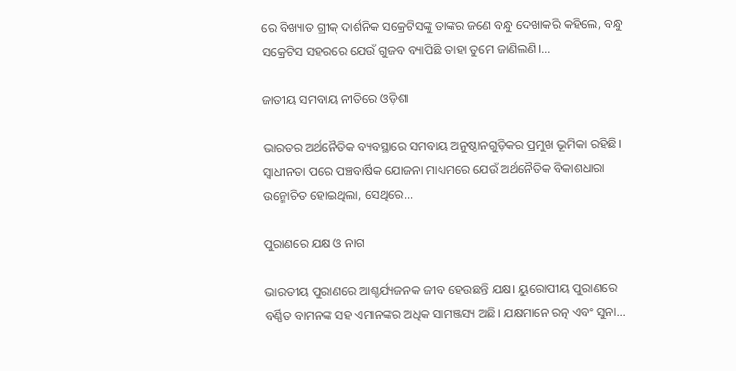ରେ ବିଖ୍ୟାତ ଗ୍ରୀକ୍‌ ଦାର୍ଶନିକ ସକ୍ରେଟିସଙ୍କୁ ତାଙ୍କର ଜଣେ ବନ୍ଧୁ ଦେଖାକରି କହିଲେ, ବନ୍ଧୁ ସକ୍ରେଟିସ ସହରରେ ଯେଉଁ ଗୁଜବ ବ୍ୟାପିଛି ତାହା ତୁମେ ଜାଣିଲଣି।...

ଜାତୀୟ ସମବାୟ ନୀତିରେ ଓଡ଼ିଶା

ଭାରତର ଅର୍ଥନୈତିକ ବ୍ୟବସ୍ଥାରେ ସମବାୟ ଅନୁଷ୍ଠାନଗୁଡ଼ିକର ପ୍ରମୁଖ ଭୂମିକା ରହିଛି। ସ୍ବାଧୀନତା ପରେ ପଞ୍ଚବାର୍ଷିକ ଯୋଜନା ମାଧ୍ୟମରେ ଯେଉଁ ଅର୍ଥନୈତିକ ବିକାଶଧାରା ଉନ୍ମୋଚିତ ହୋଇଥିଲା, ସେଥିରେ...

ପୁରାଣରେ ଯକ୍ଷ ଓ ନାଗ

ଭାରତୀୟ ପୁରାଣରେ ଆଶ୍ଚର୍ଯ୍ୟଜନକ ଜୀବ ହେଉଛନ୍ତି ଯକ୍ଷ। ୟୁରୋପୀୟ ପୁରାଣରେ ବର୍ଣ୍ଣିତ ବାମନଙ୍କ ସହ ଏମାନଙ୍କର ଅଧିକ ସାମଞ୍ଜସ୍ୟ ଅଛି। ଯକ୍ଷମାନେ ରତ୍ନ ଏବଂ ସୁନା...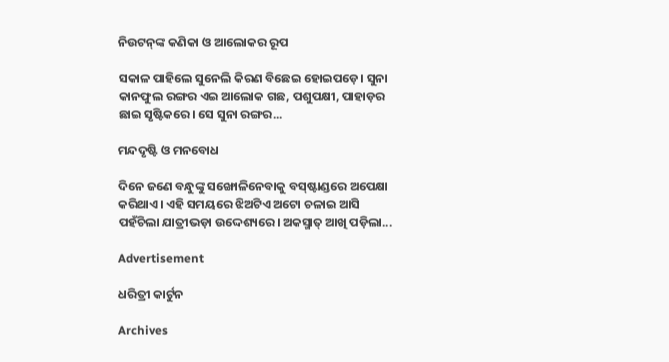ନିଉଟନ୍‌ଙ୍କ କଣିକା ଓ ଆଲୋକର ରୂପ

ସକାଳ ପାହିଲେ ସୁନେଲି କିରଣ ବିଛେଇ ହୋଇପଡ଼େ। ସୁନା କାନଫୁଲ ରଙ୍ଗର ଏଇ ଆଲୋକ ଗଛ, ପଶୁପକ୍ଷୀ, ପାହାଡ଼ର ଛାଇ ସୃଷ୍ଟିକରେ। ସେ ସୁନା ରଙ୍ଗର...

ମନ୍ଦଦୃଷ୍ଟି ଓ ମନବୋଧ

ଦିନେ ଜଣେ ବନ୍ଧୁଙ୍କୁ ସଙ୍ଖୋଳିନେବାକୁ ବସ୍‌ଷ୍ଟାଣ୍ଡରେ ଅପେକ୍ଷା କରିଥାଏ। ଏହି ସମୟରେ ଝିଅଟିଏ ଅଟୋ ଚଳାଇ ଆସି ପହଁଚିଲା ଯାତ୍ରୀଭଡ଼ା ଉଦ୍ଦେଶ୍ୟରେ। ଅକସ୍ମାତ୍‌ ଆଖି ପଡ଼ିଲା...

Advertisement

ଧରିତ୍ରୀ କାର୍ଟୁନ

Archives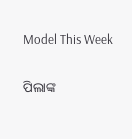Model This Week

ପିଲାଙ୍କ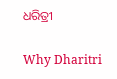ଧରିତ୍ରୀ

Why Dharitri